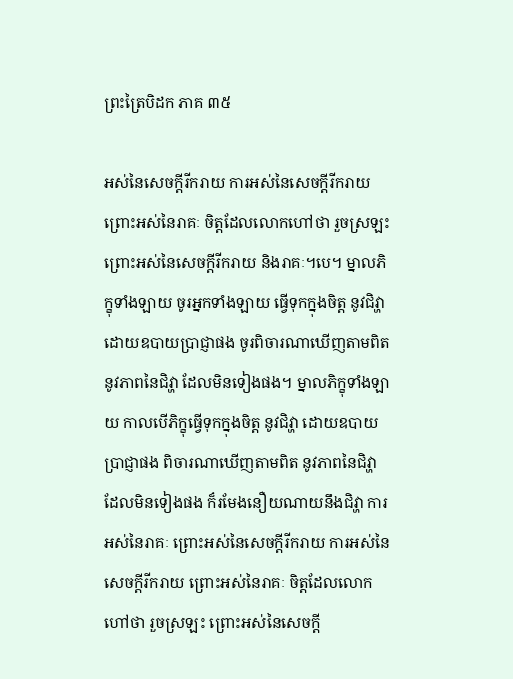ព្រះត្រៃបិដក ភាគ ៣៥

អស់នៃសេចក្តីរីករាយ ការអស់នៃសេចក្តីរីករាយ ព្រោះអស់នៃរាគៈ ចិត្តដែលលោកហៅថា រួចស្រឡះ ព្រោះអស់នៃសេចក្តីរីករាយ និងរាគៈ។បេ។ ម្នាលភិក្ខុទាំងឡាយ ចូរអ្នកទាំងឡាយ ធ្វើទុកក្នុងចិត្ត នូវជិវ្ហា ដោយឧបាយប្រាជ្ញាផង ចូរពិចារណាឃើញតាមពិត នូវភាពនៃជិវ្ហា ដែលមិនទៀងផង។ ម្នាលភិក្ខុទាំងឡាយ កាលបើភិក្ខុធ្វើទុកក្នុងចិត្ត នូវជិវ្ហា ដោយឧបាយប្រាជ្ញាផង ពិចារណាឃើញតាមពិត នូវភាពនៃជិវ្ហា ដែលមិនទៀងផង ក៏រមែងនឿយណាយនឹងជិវ្ហា ការអស់នៃរាគៈ ព្រោះអស់នៃសេចក្តីរីករាយ ការអស់នៃសេចក្តីរីករាយ ព្រោះអស់នៃរាគៈ ចិត្តដែលលោកហៅថា រួចស្រឡះ ព្រោះអស់នៃសេចក្តី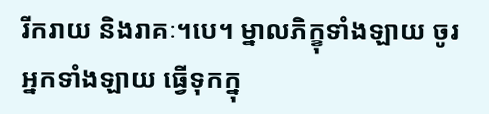រីករាយ និងរាគៈ។បេ។ ម្នាលភិក្ខុទាំងឡាយ ចូរអ្នកទាំងឡាយ ធ្វើទុកក្នុ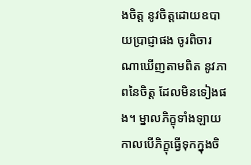ងចិត្ត នូវចិត្តដោយឧបាយប្រាជ្ញាផង ចូរពិចារណាឃើញតាមពិត នូវភាពនៃចិត្ត ដែលមិនទៀងផង។ ម្នាលភិក្ខុទាំងឡាយ កាលបើភិក្ខុធ្វើទុកក្នុងចិ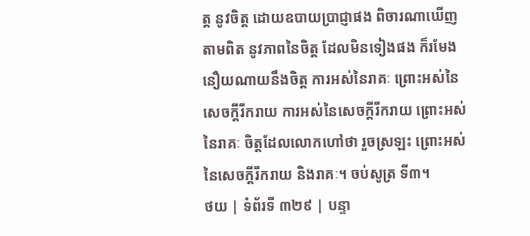ត្ត នូវចិត្ត ដោយឧបាយប្រាជ្ញាផង ពិចារណាឃើញតាមពិត នូវភាពនៃចិត្ត ដែលមិនទៀងផង ក៏រមែងនឿយណាយនឹងចិត្ត ការអស់នៃរាគៈ ព្រោះអស់នៃសេចក្តីរីករាយ ការអស់នៃសេចក្តីរីករាយ ព្រោះអស់នៃរាគៈ ចិត្តដែលលោកហៅថា រួចស្រឡះ ព្រោះអស់នៃសេចក្តីរីករាយ និងរាគៈ។ ចប់សូត្រ ទី៣។
ថយ | ទំព័រទី ៣២៩ | បន្ទា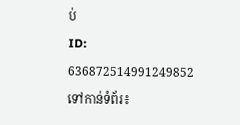ប់
ID: 636872514991249852
ទៅកាន់ទំព័រ៖